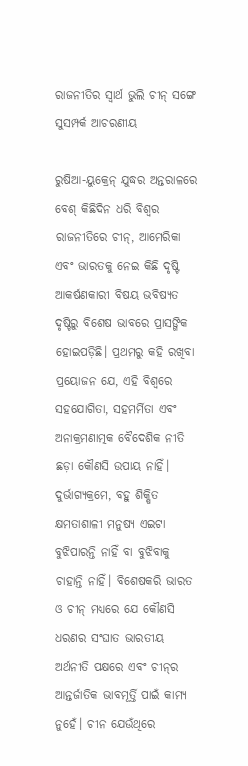ରାଜନୀତିର ସ୍ବାର୍ଥ ଭୁଲି ଚୀନ୍‌ ସଙ୍ଗେ ସୁସମ୍ପର୍କ ଆଚରଣୀୟ

ରୁଷିଆ-ୟୁକ୍ରେନ୍‌ ଯୁଦ୍ଧର ଅନ୍ତରାଳରେ ବେଶ୍‌ କିଛିଦିନ ଧରି ବିଶ୍ବର ରାଜନୀତିରେ ଚୀନ୍‌, ଆମେରିକା ଏବଂ ଭାରତକୁ ନେଇ କିଛି ଦୃଷ୍ଟି ଆକର୍ଷଣକାରୀ ବିଷୟ ଭବିଷ୍ୟତ ଦୃଷ୍ଟିରୁ ବିଶେଷ ଭାବରେ ପ୍ରାସଙ୍ଗିକ ହୋଇପଡ଼ିଛି। ପ୍ରଥମରୁ କହି ରଖିବା ପ୍ରୟୋଜନ ଯେ, ଏହି ବିଶ୍ବରେ ସହଯୋଗିତା, ସହମର୍ମିତା ଏବଂ ଅନାକ୍ରମଣାତ୍ମକ ବୈଦେଶିକ ନୀତି ଛଡ଼ା କୌଣସି ଉପାୟ ନାହିଁ। ଦୁର୍ଭାଗ୍ୟକ୍ରମେ, ବହୁ ଶିକ୍ଷିତ କ୍ଷମତାଶାଳୀ ମନୁଷ୍ୟ ଏଇଟା ବୁଝିପାରନ୍ତି ନାହିଁ ବା ବୁଝିବାକୁ ଚାହାନ୍ତି ନାହିଁ। ବିଶେଷକରି ଭାରତ ଓ ଚୀନ୍ ମଧ୍ୟରେ ଯେ କୌଣସି ଧରଣର ସଂଘାତ ଭାରତୀୟ ଅର୍ଥନୀତି ପକ୍ଷରେ ଏବଂ ଚୀନ୍‌ର ଆନ୍ତର୍ଜାତିକ ଭାବମୂର୍ତ୍ତି ପାଇଁ କାମ୍ୟ ନୁହେଁ। ଚୀନ ଯେଉଁଥିରେ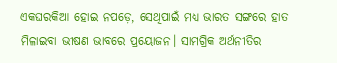ଏକଘରକିଆ ହୋଇ ନପଡ଼େ, ସେଥିପାଇଁ ମଧ୍ୟ ଭାରତ ସଙ୍ଗରେ ହାତ ମିଳାଇବା ଭୀଷଣ ଭାବରେ ପ୍ରୟୋଜନ। ସାମଗ୍ରିକ ଅର୍ଥନୀତିର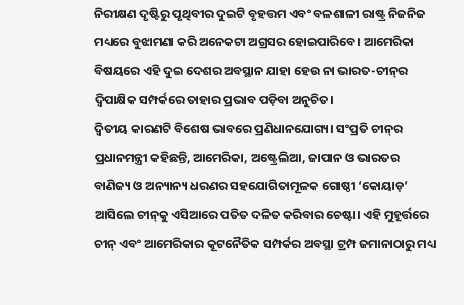ନିରୀକ୍ଷଣ ଦୃଷ୍ଟିରୁ ପୃଥିବୀର ଦୁଇଟି ବୃହତ୍ତମ ଏବଂ ବଳଶାଳୀ ରାଷ୍ଟ୍ର ନିଜନିଜ ମଧ୍ୟରେ ବୁଝାମଣା କରି ଅନେକଟା ଅଗ୍ରସର ହୋଇପାରିବେ। ଆମେରିକା ବିଷୟରେ ଏହି ଦୁଇ ଦେଶର ଅବସ୍ଥାନ ଯାହା ହେଉ ନା ଭାରତ-ଚୀନ୍‌ର ଦ୍ବିପାକ୍ଷିକ ସମ୍ପର୍କରେ ତାହାର ପ୍ରଭାବ ପଡ଼ିବା ଅନୁଚିତ।
ଦ୍ବିତୀୟ କାରଣଟି ବିଶେଷ ଭାବରେ ପ୍ରଣିଧାନଯୋଗ୍ୟ। ସଂପ୍ରତି ଚୀନ୍‌ର ପ୍ରଧାନମନ୍ତ୍ରୀ କହିଛନ୍ତି, ଆମେରିକା, ଅଷ୍ଟ୍ରେଲିଆ, ଜାପାନ ଓ ଭାରତର ବାଣିଜ୍ୟ ଓ ଅନ୍ୟାନ୍ୟ ଧରଣର ସହଯୋଗିତାମୂଳକ ଗୋଷ୍ଠୀ ‘କୋୟାଡ଼’ ଆସିଲେ ଚୀନ୍‌କୁ ଏସିଆରେ ପତିତ ଦଳିତ କରିବାର ଚେଷ୍ଟା। ଏହି ମୁହୂର୍ତ୍ତରେ ଚୀନ୍‌ ଏବଂ ଆମେରିକାର କୂଟନୈତିକ ସମ୍ପର୍କର ଅବସ୍ଥା ଟ୍ରମ୍ପ ଜମାନାଠାରୁ ମଧ୍ୟ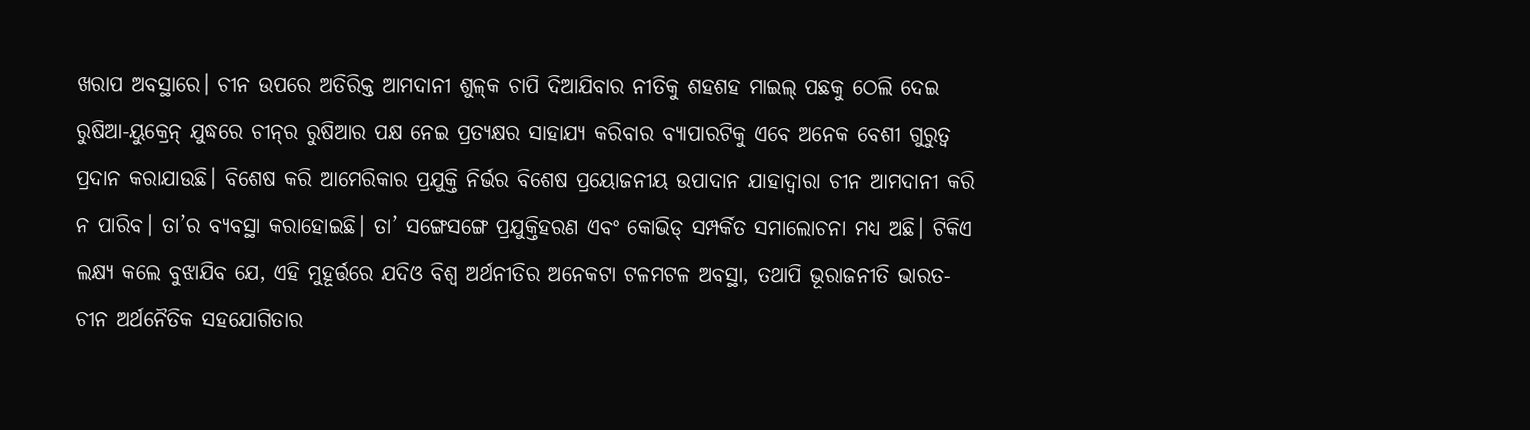ଖରାପ ଅବସ୍ଥାରେ। ଚୀନ ଉପରେ ଅତିରିକ୍ତ ଆମଦାନୀ ଶୁଳ୍‌କ ଚାପି ଦିଆଯିବାର ନୀତିକୁ ଶହଶହ ମାଇଲ୍‌ ପଛକୁ ଠେଲି ଦେଇ ରୁଷିଆ-ୟୁକ୍ରେନ୍‌ ଯୁଦ୍ଧରେ ଚୀନ୍‌ର ରୁଷିଆର ପକ୍ଷ ନେଇ ପ୍ରତ୍ୟକ୍ଷର ସାହାଯ୍ୟ କରିବାର ବ୍ୟାପାରଟିକୁ ଏବେ ଅନେକ ବେଶୀ ଗୁରୁତ୍ବ ପ୍ରଦାନ କରାଯାଉଛି। ବିଶେଷ କରି ଆମେରିକାର ପ୍ରଯୁକ୍ତି ନିର୍ଭର ବିଶେଷ ପ୍ରୟୋଜନୀୟ ଉପାଦାନ ଯାହାଦ୍ବାରା ଚୀନ ଆମଦାନୀ କରି ନ ପାରିବ। ତା’ର ବ୍ୟବସ୍ଥା କରାହୋଇଛି। ତା’ ସଙ୍ଗେସଙ୍ଗେ ପ୍ରଯୁକ୍ତିହରଣ ଏବଂ କୋଭିଡ୍‌ ସମ୍ପର୍କିତ ସମାଲୋଚନା ମଧ୍ୟ ଅଛି। ଟିକିଏ ଲକ୍ଷ୍ୟ କଲେ ବୁଝାଯିବ ଯେ, ଏହି ମୁହୂର୍ତ୍ତରେ ଯଦିଓ ବିଶ୍ବ ଅର୍ଥନୀତିର ଅନେକଟା ଟଳମଟଳ ଅବସ୍ଥା, ତଥାପି ଭୂରାଜନୀତି ଭାରତ-ଚୀନ ଅର୍ଥନୈତିକ ସହଯୋଗିତାର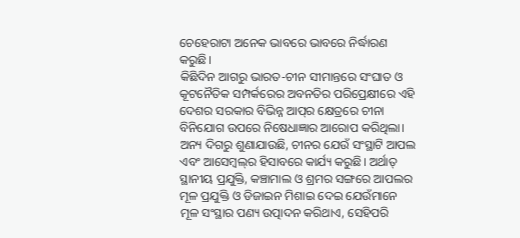ଚେହେରାଟା ଅନେକ ଭାବରେ ଭାବରେ ନିର୍ଦ୍ଧାରଣ କରୁଛି।
କିଛିଦିନ ଆଗରୁ ଭାରତ-ଚୀନ ସୀମାନ୍ତରେ ସଂଘାତ ଓ କୂଟନୈତିକ ସମ୍ପର୍କରେର ଅବନତିର ପରିପ୍ରେକ୍ଷୀରେ ଏହି ଦେଶର ସରକାର ବିଭିନ୍ନ ଆପ୍‌ର କ୍ଷେତ୍ରରେ ଚୀନା ବିନିଯୋଗ ଉପରେ ନିଷେଧାଜ୍ଞାର ଆରୋପ କରିଥିଲା। ଅନ୍ୟ ଦିଗରୁ ଶୁଣାଯାଉଛି, ଚୀନର ଯେଉଁ ସଂସ୍ଥାଟି ଆପଲ ଏବଂ ଆସେମ୍ବଲ୍‌ର ହିସାବରେ କାର୍ଯ୍ୟ କରୁଛି। ଅର୍ଥାତ୍‌ ସ୍ଥାନୀୟ ପ୍ରଯୁକ୍ତି, କଞ୍ଚାମାଲ ଓ ଶ୍ରମର ସଙ୍ଗରେ ଆପଲର ମୂଳ ପ୍ରଯୁକ୍ତି ଓ ଡିଜାଇନ ମିଶାଇ ଦେଇ ଯେଉଁମାନେ ମୂଳ ସଂସ୍ଥାର ପଣ୍ୟ ଉତ୍ପାଦନ କରିଥାଏ, ସେହିପରି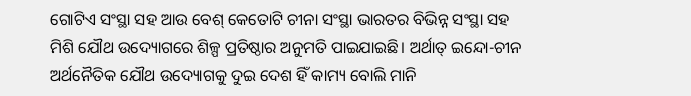ଗୋଟିଏ ସଂସ୍ଥା ସହ ଆଉ ବେଶ୍‌ କେତୋଟି ଚୀନା ସଂସ୍ଥା ଭାରତର ବିଭିନ୍ନ ସଂସ୍ଥା ସହ ମିଶି ଯୌଥ ଉଦ୍ୟୋଗରେ ଶିଳ୍ପ ପ୍ରତିଷ୍ଠାର ଅନୁମତି ପାଇଯାଇଛି। ଅର୍ଥାତ୍‌ ଇନ୍ଦୋ-ଚୀନ ଅର୍ଥନୈତିକ ଯୌଥ ଉଦ୍ୟୋଗକୁ ଦୁଇ ଦେଶ ହିଁ କାମ୍ୟ ବୋଲି ମାନି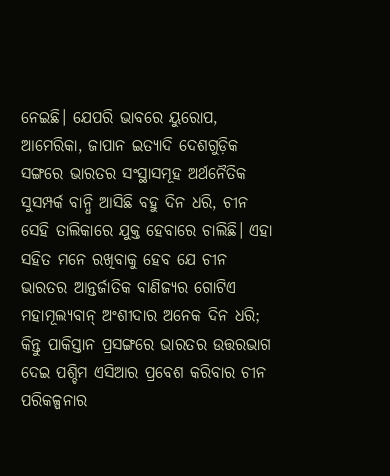ନେଇଛି। ଯେପରି ଭାବରେ ୟୁରୋପ, ଆମେରିକା, ଜାପାନ ଇତ୍ୟାଦି ଦେଶଗୁଡ଼ିକ ସଙ୍ଗରେ ଭାରତର ସଂସ୍ଥାସମୂହ ଅର୍ଥନୈତିକ ସୁସମ୍ପର୍କ ବାନ୍ଧି ଆସିଛି ବହୁ ଦିନ ଧରି, ଚୀନ ସେହି ତାଲିକାରେ ଯୁକ୍ତ ହେବାରେ ଚାଲିଛି। ଏହା ସହିତ ମନେ ରଖିବାକୁ ହେବ ଯେ ଚୀନ ଭାରତର ଆନ୍ତର୍ଜାତିକ ବାଣିଜ୍ୟର ଗୋଟିଏ ମହାମୂଲ୍ୟବାନ୍‌ ଅଂଶୀଦାର ଅନେକ ଦିନ ଧରି; କିନ୍ତୁ ପାକିସ୍ତାନ ପ୍ରସଙ୍ଗରେ ଭାରତର ଉତ୍ତରଭାଗ ଦେଇ ପଶ୍ଚିମ ଏସିଆର ପ୍ରବେଶ କରିବାର ଚୀନ ପରିକଳ୍ପନାର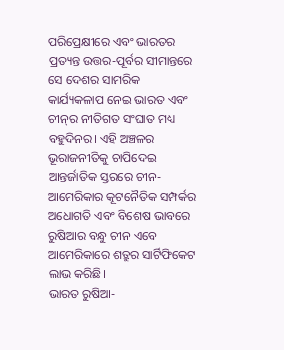ପରିପ୍ରେକ୍ଷୀରେ ଏବଂ ଭାରତର ପ୍ରତ୍ୟନ୍ତ ଉତ୍ତର-ପୂର୍ବର ସୀମାନ୍ତରେ ସେ ଦେଶର ସାମରିକ କାର୍ଯ୍ୟକଳାପ ନେଇ ଭାରତ ଏବଂ ଚୀନ୍‌ର ନୀତିଗତ ସଂଘାତ ମଧ୍ୟ ବହୁଦିନର। ଏହି ଅଞ୍ଚଳର ଭୂରାଜନୀତିକୁ ଚାପିଦେଇ ଆନ୍ତର୍ଜାତିକ ସ୍ତରରେ ଚୀନ-ଆମେରିକାର କୂଟନୈତିକ ସମ୍ପର୍କର ଅଧୋଗତି ଏବଂ ବିଶେଷ ଭାବରେ ରୁଷିଆର ବନ୍ଧୁ ଚୀନ ଏବେ ଆମେରିକାରେ ଶତ୍ରୁର ସାର୍ଟିଫିକେଟ ଲାଭ କରିଛି।
ଭାରତ ରୁଷିଆ-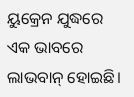ୟୁକ୍ରେନ ଯୁଦ୍ଧରେ ଏକ ଭାବରେ ଲାଭବାନ୍‌ ହୋଇଛି।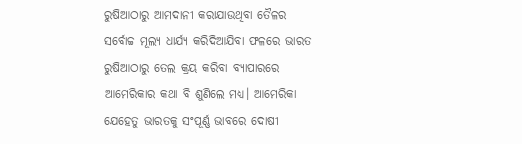ରୁଷିଆଠାରୁ ଆମଦାନୀ କରାଯାଉଥିବା ତୈଳର ସର୍ବୋଚ୍ଚ ମୂଲ୍ୟ ଧାର୍ଯ୍ୟ କରିଦିଆଯିବା ଫଳରେ ଭାରତ ରୁଷିଆଠାରୁ ତେଲ କ୍ରୟ କରିବା ବ୍ୟାପାରରେ ଆମେରିକାର କଥା ବି ଶୁଣିଲେ ମଧ୍ୟ। ଆମେରିକା ଯେହେତୁ ଭାରତକୁ ସଂପୂର୍ଣ୍ଣ ଭାବରେ ଦୋଷୀ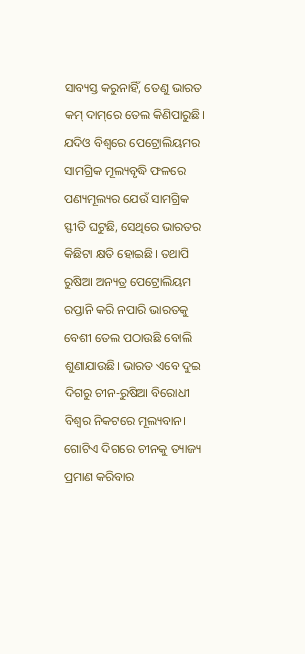ସାବ୍ୟସ୍ତ କରୁନାହିଁ, ତେଣୁ ଭାରତ କମ୍‌ ଦାମ୍‌ରେ ତେଲ କିଣିପାରୁଛି। ଯଦିଓ ବିଶ୍ବରେ ପେଟ୍ରୋଲିୟମର ସାମଗ୍ରିକ ମୂଲ୍ୟବୃଦ୍ଧି ଫଳରେ ପଣ୍ୟମୂଲ୍ୟର ଯେଉଁ ସାମଗ୍ରିକ ସ୍ଫୀତି ଘଟୁଛି, ସେଥିରେ ଭାରତର କିଛିଟା କ୍ଷତି ହୋଇଛି। ତଥାପି ରୁଷିଆ ଅନ୍ୟତ୍ର ପେଟ୍ରୋଲିୟମ ରପ୍ତାନି କରି ନପାରି ଭାରତକୁ ବେଶୀ ତେଲ ପଠାଉଛି ବୋଲି ଶୁଣାଯାଉଛି। ଭାରତ ଏବେ ଦୁଇ ଦିଗରୁ ଚୀନ-ରୁଷିଆ ବିରୋଧୀ ବିଶ୍ବର ନିକଟରେ ମୂଲ୍ୟବାନ। ଗୋଟିଏ ଦିଗରେ ଚୀନକୁ ତ୍ୟାଜ୍ୟ ପ୍ରମାଣ କରିବାର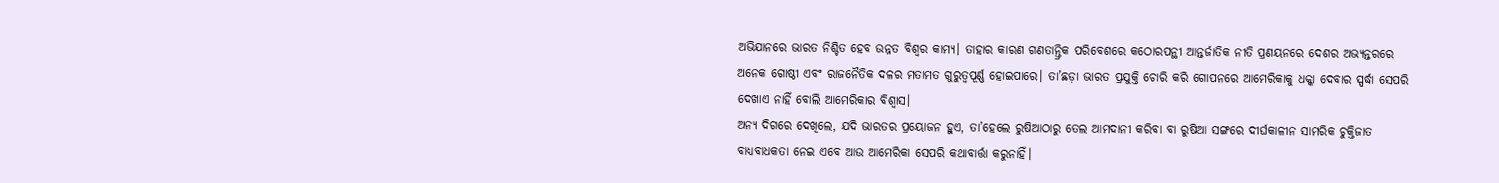ଅଭିଯାନରେ ଭାରତ ନିଶ୍ଚିତ ହେବ ଉନ୍ନତ ବିଶ୍ବର କାମ୍ୟ। ତାହାର କାରଣ ଗଣତାନ୍ତ୍ରିକ ପରିବେଶରେ କଠୋରପନ୍ଥୀ ଆନ୍ତର୍ଜାତିକ ନୀତି ପ୍ରଣୟନରେ ଦେଶର ଅଭ୍ୟନ୍ତରରେ ଅନେକ ଗୋଷ୍ଠୀ ଏବଂ ରାଜନୈତିକ ଦଳର ମତାମତ ଗୁରୁତ୍ବପୂର୍ଣ୍ଣ ହୋଇପାରେ। ତା’ଛଡ଼ା ଭାରତ ପ୍ରଯୁକ୍ତି ଚୋରି କରି ଗୋପନରେ ଆମେରିକାକୁ ଧକ୍କା ଦେବାର ସ୍ପର୍ଦ୍ଧା ସେପରି ଦେଖାଏ ନାହିଁ ବୋଲି ଆମେରିକାର ବିଶ୍ବାସ।
ଅନ୍ୟ ଦିଗରେ ଦେଖିଲେ, ଯଦି ଭାରତର ପ୍ରୟୋଜନ ହୁଏ, ତା’ହେଲେ ରୁଷିଆଠାରୁ ତେଲ ଆମଦାନୀ କରିବା ବା ରୁଷିଆ ସଙ୍ଗରେ ଦୀର୍ଘକାଳୀନ ସାମରିକ ଚୁକ୍ତିଜାତ ବାଧ୍ୟବାଧକତା ନେଇ ଏବେ ଆଉ ଆମେରିକା ସେପରି କଥାବାର୍ତ୍ତା କରୁନାହିଁ।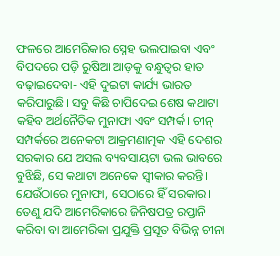ଫଳରେ ଆମେରିକାର ସ୍ନେହ ଭଲପାଇବା ଏବଂ ବିପଦରେ ପଡ଼ି ରୁଷିଆ ଆଡ଼କୁ ବନ୍ଧୁତ୍ବର ହାତ ବଢ଼ାଇଦେବା- ଏହି ଦୁଇଟା କାର୍ଯ୍ୟ ଭାରତ କରିପାରୁଛି। ସବୁ କିଛି ଚାପିଦେଇ ଶେଷ କଥାଟା କହିବ ଅର୍ଥନୈତିକ ମୁନାଫା ଏବଂ ସମ୍ପର୍କ। ଚୀନ୍‌ ସମ୍ପର୍କରେ ଅନେକଟା ଆକ୍ରମଣାତ୍ମକ ଏହି ଦେଶର ସରକାର ଯେ ଅସଲ ବ୍ୟବସାୟଟା ଭଲ ଭାବରେ ବୁଝିଛି, ସେ କଥାଟା ଅନେକେ ସ୍ବୀକାର କରନ୍ତି। ଯେଉଁଠାରେ ମୁନାଫା, ସେଠାରେ ହିଁ ସରକାର। ତେଣୁ ଯଦି ଆମେରିକାରେ ଜିନିଷପତ୍ର ରପ୍ତାନି କରିବା ବା ଆମେରିକା ପ୍ରଯୁକ୍ତି ପ୍ରସୂତ ବିଭିନ୍ନ ଚୀନା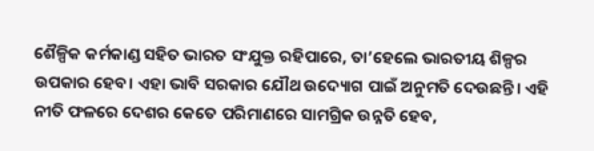ଶୈଳ୍ପିକ କର୍ମକାଣ୍ଡ ସହିତ ଭାରତ ସଂଯୁକ୍ତ ରହିପାରେ, ତା’ହେଲେ ଭାରତୀୟ ଶିଳ୍ପର ଉପକାର ହେବ। ଏହା ଭାବି ସରକାର ଯୌଥ ଉଦ୍ୟୋଗ ପାଇଁ ଅନୁମତି ଦେଉଛନ୍ତି। ଏହି ନୀତି ଫଳରେ ଦେଶର କେତେ ପରିମାଣରେ ସାମଗ୍ରିକ ଉନ୍ନତି ହେବ,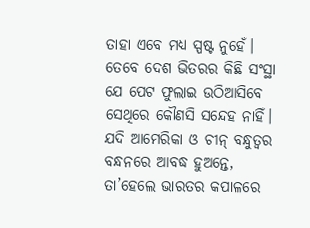ତାହା ଏବେ ମଧ୍ୟ ସ୍ପଷ୍ଟ ନୁହେଁ। ତେବେ ଦେଶ ଭିତରର କିଛି ସଂସ୍ଥା ଯେ ପେଟ ଫୁଲାଇ ଉଠିଆସିବେ ସେଥିରେ କୌଣସି ସନ୍ଦେହ ନାହିଁ।
ଯଦି ଆମେରିକା ଓ ଚୀନ୍‌ ବନ୍ଧୁତ୍ବର ବନ୍ଧନରେ ଆବଦ୍ଧ ହୁଅନ୍ତେ, ତା’ହେଲେ ଭାରତର କପାଳରେ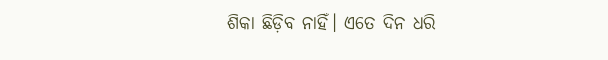ଶିକା ଛିଡ଼ିବ ନାହିଁ। ଏତେ ଦିନ ଧରି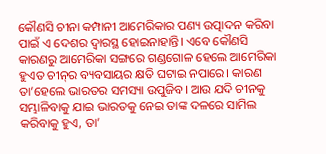କୌଣସି ଚୀନା କମ୍ପାନୀ ଆମେରିକାର ପଣ୍ୟ ଉତ୍ପାଦନ କରିବା ପାଇଁ ଏ ଦେଶର ଦ୍ବାରସ୍ଥ ହୋଇନାହାନ୍ତି। ଏବେ କୌଣସି କାରଣରୁ ଆମେରିକା ସଙ୍ଗରେ ଗଣ୍ଡଗୋଳ ହେଲେ ଆମେରିକା ହୁଏତ ଚୀନ୍‌ର ବ୍ୟବସାୟର କ୍ଷତି ଘଟାଇ ନପାରେ। କାରଣ ତା’ହେଲେ ଭାରତର ସମସ୍ୟା ଉପୁଜିବ। ଆଉ ଯଦି ଚୀନକୁ ସମ୍ଭାଳିବାକୁ ଯାଇ ଭାରତକୁ ନେଇ ତାଙ୍କ ଦଳରେ ସାମିଲ କରିବାକୁ ହୁଏ, ତା’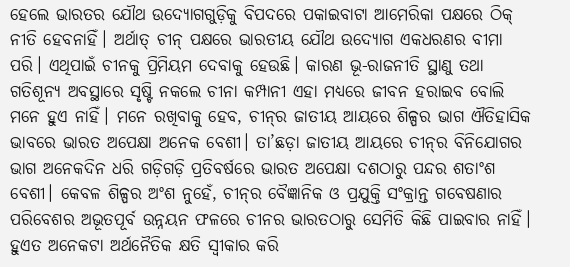ହେଲେ ଭାରତର ଯୌଥ ଉଦ୍ୟୋଗଗୁଡ଼ିକୁ ବିପଦରେ ପକାଇବାଟା ଆମେରିକା ପକ୍ଷରେ ଠିକ୍‌ ନୀତି ହେବନାହିଁ। ଅର୍ଥାତ୍‌ ଚୀନ୍‌ ପକ୍ଷରେ ଭାରତୀୟ ଯୌଥ ଉଦ୍ୟୋଗ ଏକଧରଣର ବୀମା ପରି। ଏଥିପାଇଁ ଚୀନକୁ ପ୍ରିମିୟମ ଦେବାକୁ ହେଉଛି। କାରଣ ଭୂ-ରାଜନୀତି ସ୍ଥାଣୁ ତଥା ଗତିଶୂନ୍ୟ ଅବସ୍ଥାରେ ସୃଷ୍ଟି ନକଲେ ଚୀନା କମ୍ପାନୀ ଏହା ମଧ୍ୟରେ ଜୀବନ ହରାଇବ ବୋଲି ମନେ ହୁଏ ନାହିଁ। ମନେ ରଖିବାକୁ ହେବ, ଚୀନ୍‌ର ଜାତୀୟ ଆୟରେ ଶିଳ୍ପର ଭାଗ ଐତିହାସିକ ଭାବରେ ଭାରତ ଅପେକ୍ଷା ଅନେକ ବେଶୀ। ତା’ଛଡ଼ା ଜାତୀୟ ଆୟରେ ଚୀନ୍‌ର ବିନିଯୋଗର ଭାଗ ଅନେକଦିନ ଧରି ଗଡ଼ିଗଡ଼ି ପ୍ରତିବର୍ଷରେ ଭାରତ ଅପେକ୍ଷା ଦଶଠାରୁ ପନ୍ଦର ଶତାଂଶ ବେଶୀ। କେବଳ ଶିଳ୍ପର ଅଂଶ ନୁହେଁ, ଚୀନ୍‌ର ବୈଜ୍ଞାନିକ ଓ ପ୍ରଯୁକ୍ତି ସଂକ୍ରାନ୍ତ ଗବେଷଣାର ପରିବେଶର ଅଭୂତପୂର୍ବ ଉନ୍ନୟନ ଫଳରେ ଚୀନର ଭାରତଠାରୁ ସେମିତି କିଛି ପାଇବାର ନାହିଁ। ହୁଏତ ଅନେକଟା ଅର୍ଥନୈତିକ କ୍ଷତି ସ୍ବୀକାର କରି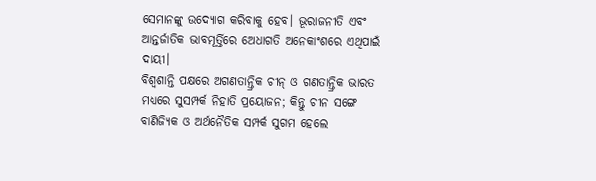ସେମାନଙ୍କୁ ଉଦ୍ୟୋଗ କରିବାକୁ ହେବ। ଭୂରାଜନୀତି ଏବଂ ଆନ୍ତର୍ଜାତିକ ଭାବମୂର୍ତ୍ତିରେ ଅ‌େ‌ଧାଗତି ଅନେକାଂଶରେ ଏଥିପାଇଁ ଦାୟୀ।
ବିଶ୍ବଶାନ୍ତି ପକ୍ଷରେ ଅଗଣତାନ୍ତ୍ରିକ ଚୀନ୍‌ ଓ ଗଣତାନ୍ତ୍ରିକ ଭାରତ ମଧ୍ୟରେ ସୁସମ୍ପର୍କ ନିହାତି ପ୍ରୟୋଜନ; କିନ୍ତୁ ଚୀନ ସଙ୍ଗେ ବାଣିଜ୍ୟିକ ଓ ଅର୍ଥନୈତିକ ସମ୍ପର୍କ ସୁଗମ ହେଲେ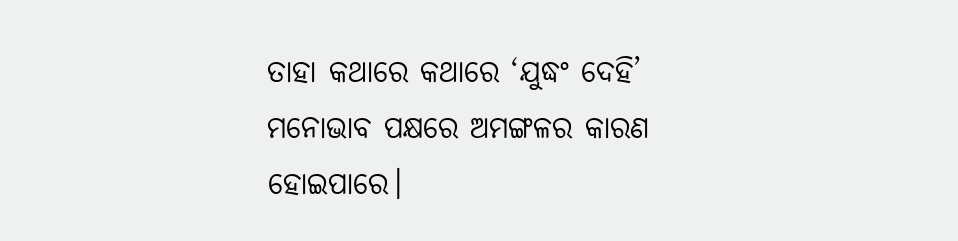ତାହା କଥାରେ କଥାରେ ‘ଯୁଦ୍ଧଂ ଦେହି’ ମନୋଭାବ ପକ୍ଷରେ ଅମଙ୍ଗଳର କାରଣ ହୋଇପାରେ।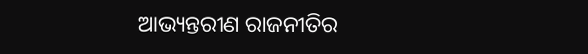ଆଭ୍ୟନ୍ତରୀଣ ରାଜନୀତିର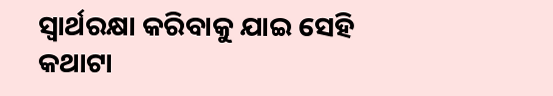ସ୍ବାର୍ଥରକ୍ଷା କରିବାକୁ ଯାଇ ସେହି କଥାଟା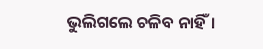ଭୁଲିଗଲେ ଚଳିବ ନାହିଁ।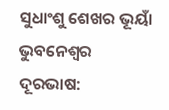ସୁଧାଂଶୁ ଶେଖର ଭୂୟାଁ
ଭୁବନେଶ୍ବର
ଦୂରଭାଷ: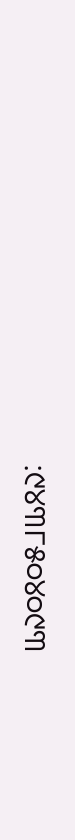:୯୪୩୮୫୦୪୦୯୩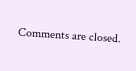Comments are closed.